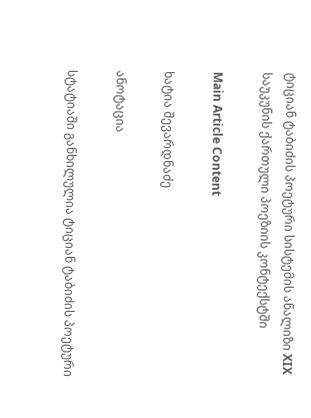ტიციან ტაბიძის პოეტური სისტემის ანალიზი XIX საუკუნის ქართული პოეზიის კონტექსტში

Main Article Content

ხატია შევარდნაძე

ანოტაცია

სტატიაში განხილულია ტიციან ტაბიძის პოეტური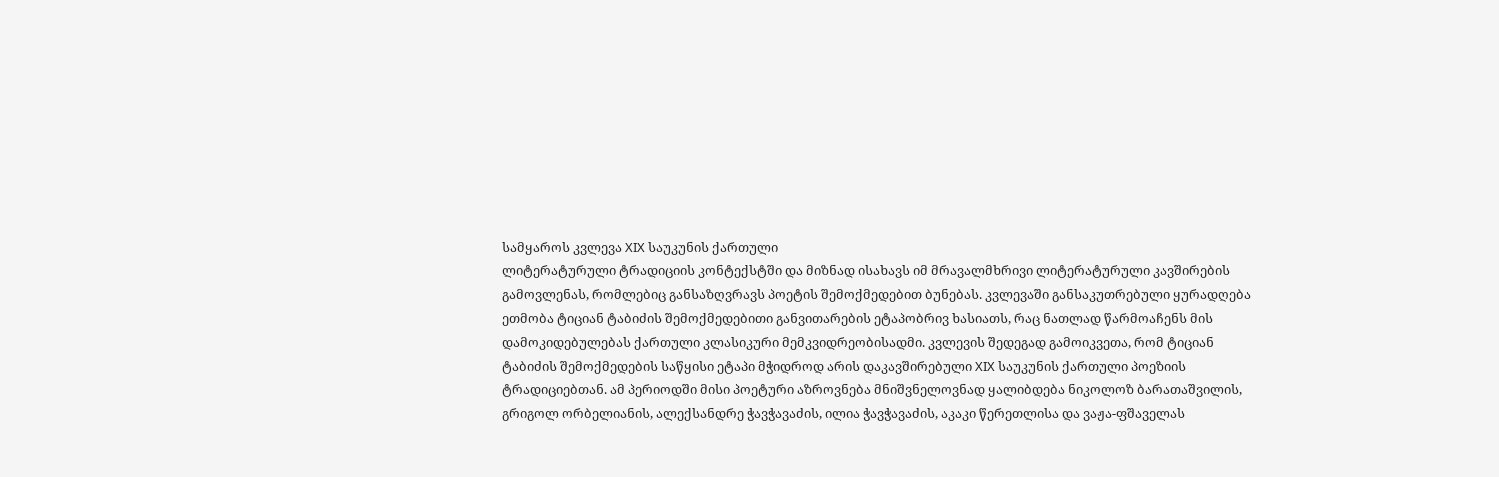სამყაროს კვლევა XIX საუკუნის ქართული
ლიტერატურული ტრადიციის კონტექსტში და მიზნად ისახავს იმ მრავალმხრივი ლიტერატურული კავშირების
გამოვლენას, რომლებიც განსაზღვრავს პოეტის შემოქმედებით ბუნებას. კვლევაში განსაკუთრებული ყურადღება
ეთმობა ტიციან ტაბიძის შემოქმედებითი განვითარების ეტაპობრივ ხასიათს, რაც ნათლად წარმოაჩენს მის
დამოკიდებულებას ქართული კლასიკური მემკვიდრეობისადმი. კვლევის შედეგად გამოიკვეთა, რომ ტიციან
ტაბიძის შემოქმედების საწყისი ეტაპი მჭიდროდ არის დაკავშირებული XIX საუკუნის ქართული პოეზიის
ტრადიციებთან. ამ პერიოდში მისი პოეტური აზროვნება მნიშვნელოვნად ყალიბდება ნიკოლოზ ბარათაშვილის,
გრიგოლ ორბელიანის, ალექსანდრე ჭავჭავაძის, ილია ჭავჭავაძის, აკაკი წერეთლისა და ვაჟა-ფშაველას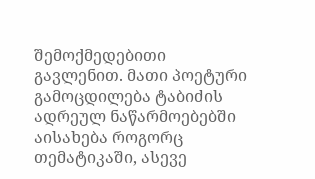შემოქმედებითი გავლენით. მათი პოეტური გამოცდილება ტაბიძის ადრეულ ნაწარმოებებში აისახება როგორც
თემატიკაში, ასევე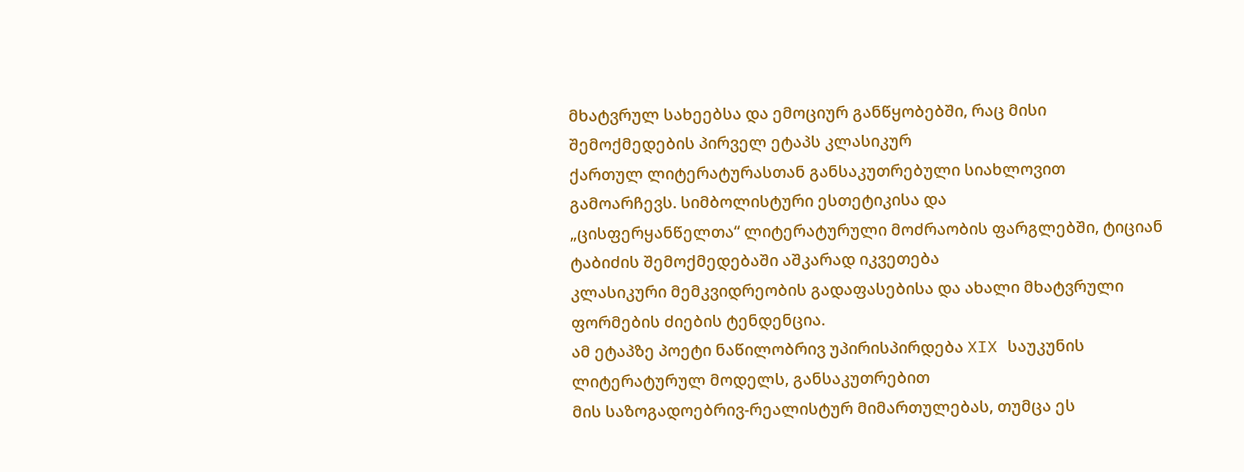მხატვრულ სახეებსა და ემოციურ განწყობებში, რაც მისი შემოქმედების პირველ ეტაპს კლასიკურ
ქართულ ლიტერატურასთან განსაკუთრებული სიახლოვით გამოარჩევს. სიმბოლისტური ესთეტიკისა და
„ცისფერყანწელთა“ ლიტერატურული მოძრაობის ფარგლებში, ტიციან ტაბიძის შემოქმედებაში აშკარად იკვეთება
კლასიკური მემკვიდრეობის გადაფასებისა და ახალი მხატვრული ფორმების ძიების ტენდენცია.
ამ ეტაპზე პოეტი ნაწილობრივ უპირისპირდება XIX საუკუნის ლიტერატურულ მოდელს, განსაკუთრებით
მის საზოგადოებრივ-რეალისტურ მიმართულებას, თუმცა ეს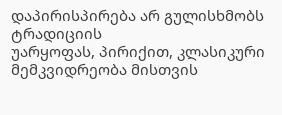დაპირისპირება არ გულისხმობს ტრადიციის
უარყოფას, პირიქით, კლასიკური მემკვიდრეობა მისთვის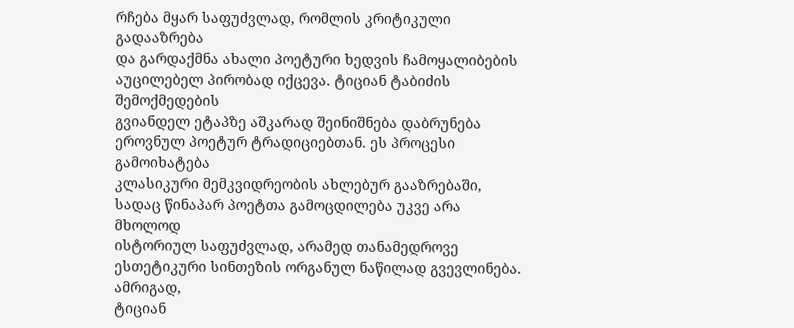რჩება მყარ საფუძვლად, რომლის კრიტიკული გადააზრება
და გარდაქმნა ახალი პოეტური ხედვის ჩამოყალიბების აუცილებელ პირობად იქცევა. ტიციან ტაბიძის შემოქმედების
გვიანდელ ეტაპზე აშკარად შეინიშნება დაბრუნება ეროვნულ პოეტურ ტრადიციებთან. ეს პროცესი გამოიხატება
კლასიკური მემკვიდრეობის ახლებურ გააზრებაში, სადაც წინაპარ პოეტთა გამოცდილება უკვე არა მხოლოდ
ისტორიულ საფუძვლად, არამედ თანამედროვე ესთეტიკური სინთეზის ორგანულ ნაწილად გვევლინება. ამრიგად,
ტიციან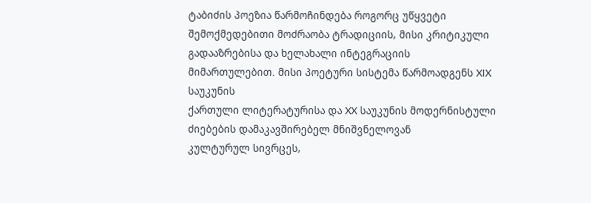ტაბიძის პოეზია წარმოჩინდება როგორც უწყვეტი შემოქმედებითი მოძრაობა ტრადიციის, მისი კრიტიკული
გადააზრებისა და ხელახალი ინტეგრაციის მიმართულებით. მისი პოეტური სისტემა წარმოადგენს XIX საუკუნის
ქართული ლიტერატურისა და XX საუკუნის მოდერნისტული ძიებების დამაკავშირებელ მნიშვნელოვან
კულტურულ სივრცეს,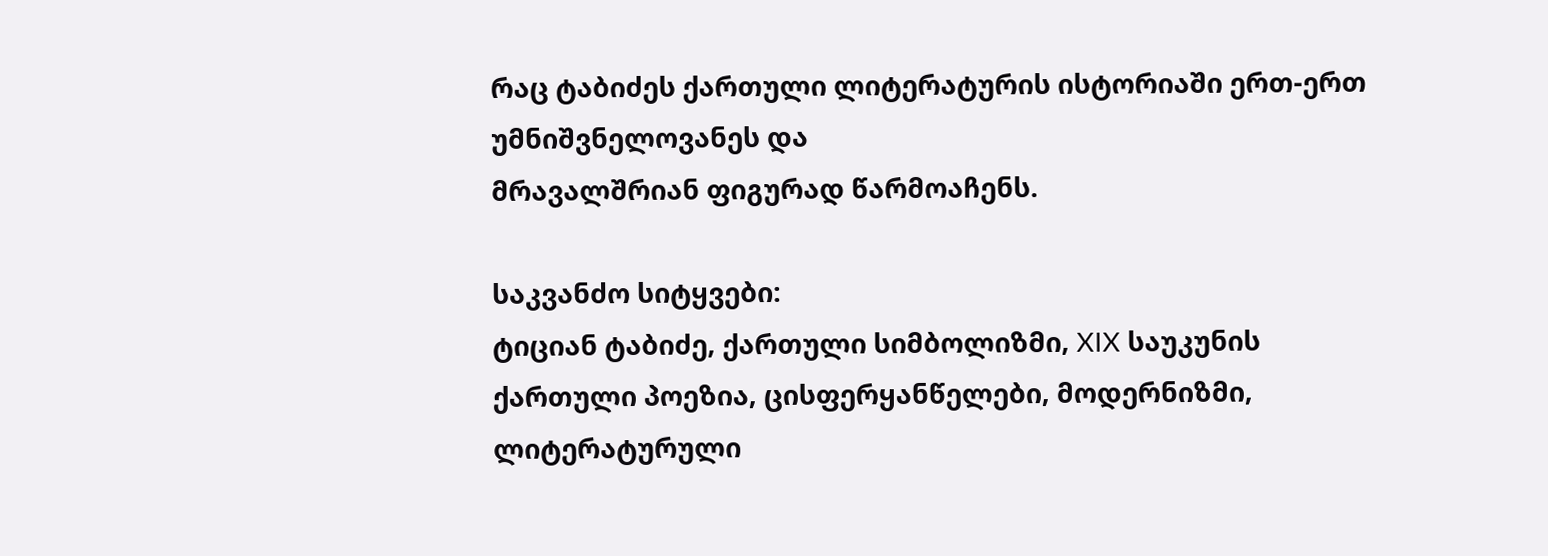რაც ტაბიძეს ქართული ლიტერატურის ისტორიაში ერთ-ერთ უმნიშვნელოვანეს და
მრავალშრიან ფიგურად წარმოაჩენს.

საკვანძო სიტყვები:
ტიციან ტაბიძე, ქართული სიმბოლიზმი, XIX საუკუნის ქართული პოეზია, ცისფერყანწელები, მოდერნიზმი, ლიტერატურული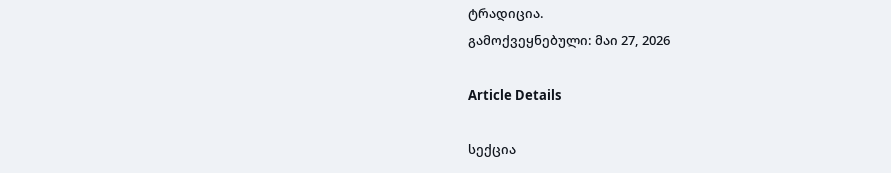ტრადიცია.
გამოქვეყნებული: მაი 27, 2026

Article Details

სექცია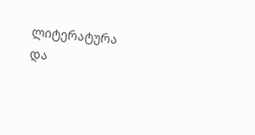ლიტერატურა და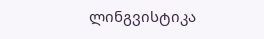ლინგვისტიკა